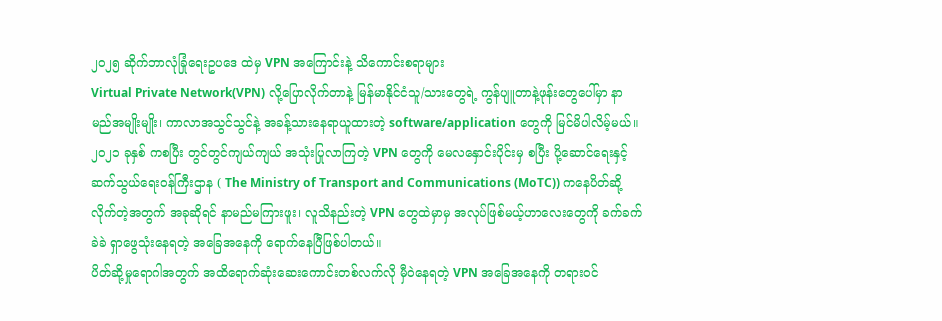၂၀၂၅ ဆိုက်ဘာလုံခြုံရေးဥပဒေ ထဲမှ VPN အကြောင်းနဲ့ သိကောင်းစရာများ
Virtual Private Network(VPN) လို့ပြောလိုက်တာနဲ့ မြန်မာနိုင်ငံသူ/သားတွေရဲ့ ကွန်ပျူတာနဲ့ဖုန်းတွေပေါ်မှာ နာမည်အမျိုးမျိုး၊ ကာလာအသွင်သွင်နဲ့ အခန့်သားနေရာယူထားတဲ့ software/application တွေကို မြင်မိပါလိမ့်မယ်။ ၂၀၂၁ ခုနှစ် ကစပြီး တွင်တွင်ကျယ်ကျယ် အသုံးပြုလာကြတဲ့ VPN တွေကို မေလနှောင်းပိုင်းမှ စပြီး ပို့ဆောင်ရေးနှင့်ဆက်သွယ်ရေးဝန်ကြီးဌာန ( The Ministry of Transport and Communications (MoTC)) ကနေပိတ်ဆို့လိုက်တဲ့အတွက် အခုဆိုရင် နာမည်မကြားဖူး၊ လူသိနည်းတဲ့ VPN တွေထဲမှာမှ အလုပ်ဖြစ်မယ့်ဟာလေးတွေကို ခက်ခက်ခဲခဲ ရှာဖွေသုံးနေရတဲ့ အခြေအနေကို ရောက်နေပြီဖြစ်ပါတယ်။
ပိတ်ဆို့မှုရောဂါအတွက် အထိရောက်ဆုံးဆေးကောင်းတစ်လက်လို မှီဝဲနေရတဲ့ VPN အခြေအနေကို တရားဝင်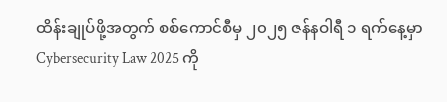ထိန်းချုပ်ဖို့အတွက် စစ်ကောင်စီမှ ၂၀၂၅ ဇန်နဝါရီ ၁ ရက်နေ့မှာ Cybersecurity Law 2025 ကို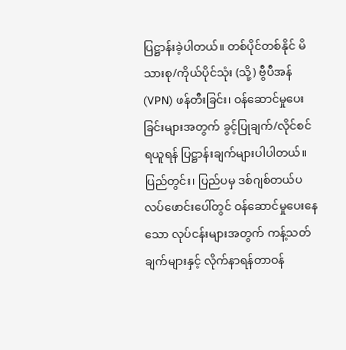ပြဋ္ဌာန်းခဲ့ပါတယ်။ တစ်ပိုင်တစ်နိုင် မိသားစု/ကိုယ်ပိုင်သုံး (သို့) ဗွီပီအန်(VPN) ဖန်တီးခြင်း၊ ဝန်ဆောင်မှုပေးခြင်းများအတွက် ခွင့်ပြုချက်/လိုင်စင်ရယူရန် ပြဋ္ဌာန်းချက်များပါပါတယ်။ ပြည်တွင်း၊ ပြည်ပမှ ဒစ်ဂျစ်တယ်ပလပ်ဖောင်းပေါ်တွင် ဝန်ဆောင်မှုပေးနေသော လုပ်ငန်းများအတွက် ကန့်သတ်ချက်များနှင့် လိုက်နာရန်တာဝန်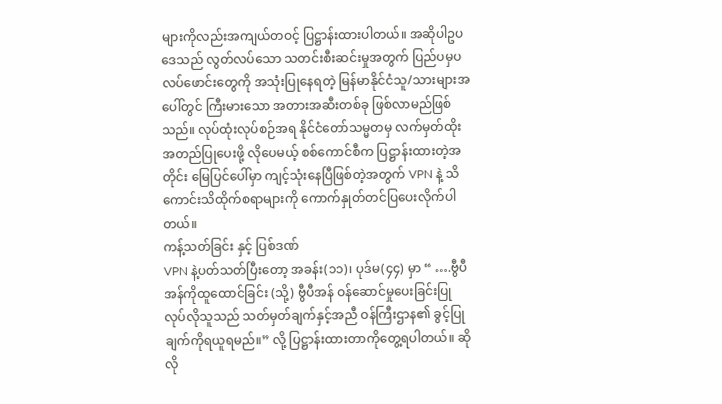များကိုလည်းအကျယ်တဝင့် ပြဋ္ဌာန်းထားပါတယ်။ အဆိုပါဥပဒေသည် လွတ်လပ်သော သတင်းစီးဆင်းမှုအတွက် ပြည်ပမှပလပ်ဖောင်းတွေကို အသုံးပြုနေရတဲ့ မြန်မာနိုင်ငံသူ/သားများအပေါ်တွင် ကြီးမားသော အတားအဆီးတစ်ခု ဖြစ်လာမည်ဖြစ်သည်။ လုပ်ထုံးလုပ်စဉ်အရ နိုင်ငံတော်သမ္မတမှ လက်မှတ်ထိုးအတည်ပြုပေးဖို့ လိုပေမယ့် စစ်ကောင်စီက ပြဋ္ဌာန်းထားတဲ့အတိုင်း မြေပြင်ပေါ်မှာ ကျင့်သုံးနေပြီဖြစ်တဲ့အတွက် VPN နဲ့ သိကောင်းသိထိုက်စရာများကို ကောက်နှုတ်တင်ပြပေးလိုက်ပါတယ်။
ကန့်သတ်ခြင်း နှင့် ပြစ်ဒဏ်
VPN နဲ့ပတ်သတ်ပြီးတော့ အခန်း(၁၁)၊ ပုဒ်မ(၄၄) မှာ “ ….ဗွီပီအန်ကိုထူထောင်ခြင်း (သို့) ဗွီပီအန် ဝန်ဆောင်မှုပေးခြင်းပြုလုပ်လိုသူသည် သတ်မှတ်ချက်နှင့်အညီ ဝန်ကြီးဌာန၏ ခွင့်ပြုချက်ကိုရယူရမည်။” လို့ ပြဋ္ဌာန်းထားတာကိုတွေ့ရပါတယ်။ ဆိုလို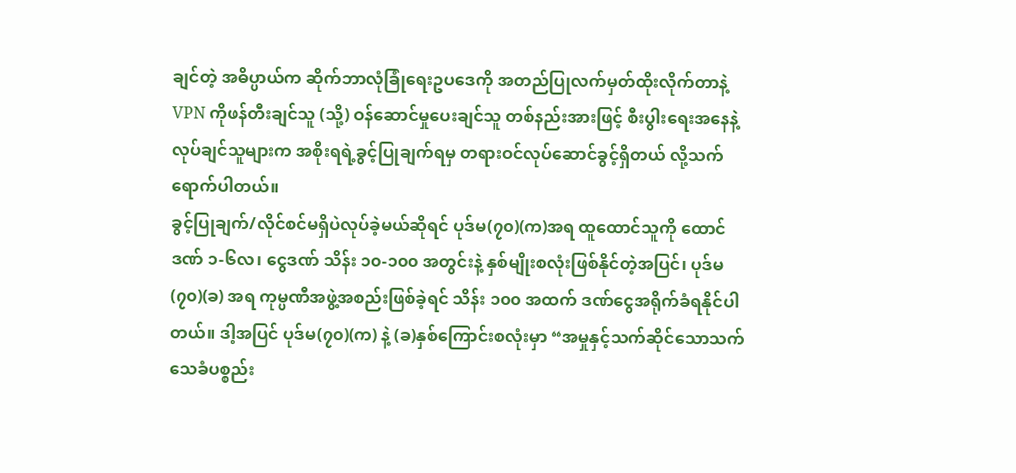ချင်တဲ့ အဓိပ္ပာယ်က ဆိုက်ဘာလုံခြုံရေးဥပဒေကို အတည်ပြုလက်မှတ်ထိုးလိုက်တာနဲ့ VPN ကိုဖန်တီးချင်သူ (သို့) ဝန်ဆောင်မှုပေးချင်သူ တစ်နည်းအားဖြင့် စီးပွါးရေးအနေနဲ့ လုပ်ချင်သူများက အစိုးရရဲ့ခွင့်ပြုချက်ရမှ တရားဝင်လုပ်ဆောင်ခွင့်ရှိတယ် လို့သက်ရောက်ပါတယ်။
ခွင့်ပြုချက်/လိုင်စင်မရှိပဲလုပ်ခဲ့မယ်ဆိုရင် ပုဒ်မ(၇၀)(က)အရ ထူထောင်သူကို ထောင်ဒဏ် ၁-၆လ၊ ငွေဒဏ် သိန်း ၁၀-၁၀၀ အတွင်းနဲ့ နှစ်မျိုးစလုံးဖြစ်နိုင်တဲ့အပြင်၊ ပုဒ်မ(၇၀)(ခ) အရ ကုမ္ပဏီအဖွဲ့အစည်းဖြစ်ခဲ့ရင် သိန်း ၁၀၀ အထက် ဒဏ်ငွေအရိုက်ခံရနိုင်ပါတယ်။ ဒါ့အပြင် ပုဒ်မ(၇၀)(က) နဲ့ (ခ)နှစ်ကြောင်းစလုံးမှာ “အမှုနှင့်သက်ဆိုင်သောသက်သေခံပစ္စည်း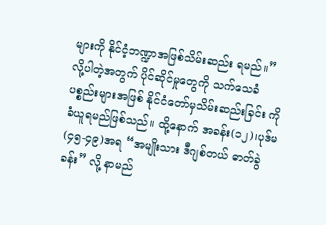များကို နိုင်ငံ့ဘဏ္ဍာအဖြစ်သိမ်းဆည်း ရမည်။” လို့ပါတဲ့အတွက် ပိုင်ဆိုင်မှုတွေကို သက်သေခံပစ္စည်းများအဖြစ် နိုင်ငံတော်မှသိမ်းဆည်းခြင်း ကိုခံယူရမည်ဖြစ်သည်။ ထို့နောက် အခန်း(၁၂)၊ပုဒ်မ(၄၅-၄၉)အရ “အမျိုးသား ဒီဂျစ်တယ် ဓာတ်ခွဲခန်း” လို့ နာမည်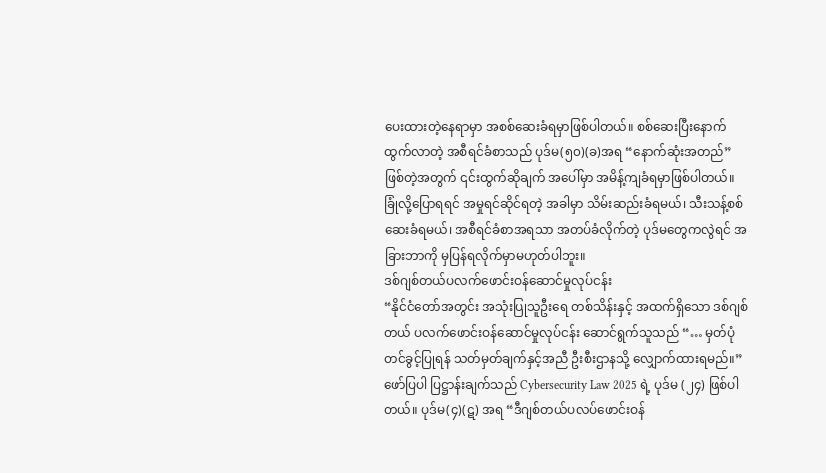ပေးထားတဲ့နေရာမှာ အစစ်ဆေးခံရမှာဖြစ်ပါတယ်။ စစ်ဆေးပြီးနောက် ထွက်လာတဲ့ အစီရင်ခံစာသည် ပုဒ်မ(၅၀)(ခ)အရ “နောက်ဆုံးအတည်” ဖြစ်တဲ့အတွက် ၎င်းထွက်ဆိုချက် အပေါ်မှာ အမိန့်ကျခံရမှာဖြစ်ပါတယ်။ ခြုံလို့ပြောရရင် အမှုရင်ဆိုင်ရတဲ့ အခါမှာ သိမ်းဆည်းခံရမယ်၊ သီးသန့်စစ်ဆေးခံရမယ်၊ အစီရင်ခံစာအရသာ အတပ်ခံလိုက်တဲ့ ပုဒ်မတွေကလွဲရင် အခြားဘာကို မှပြန်ရလိုက်မှာမဟုတ်ပါဘူး။
ဒစ်ဂျစ်တယ်ပလက်ဖောင်းဝန်ဆောင်မှုလုပ်ငန်း
“နိုင်ငံတော်အတွင်း အသုံးပြုသူဦးရေ တစ်သိန်းနှင့် အထက်ရှိသော ဒစ်ဂျစ်တယ် ပလက်ဖောင်းဝန်ဆောင်မှုလုပ်ငန်း ဆောင်ရွက်သူသည် “… မှတ်ပုံတင်ခွင့်ပြုရန် သတ်မှတ်ချက်နှင့်အညီ ဦးစီးဌာနသို့ လျှောက်ထားရမည်။” ဖော်ပြပါ ပြဋ္ဌာန်းချက်သည် Cybersecurity Law 2025 ရဲ့ ပုဒ်မ (၂၄) ဖြစ်ပါတယ်။ ပုဒ်မ(၄)(ဋ) အရ “ဒီဂျစ်တယ်ပလပ်ဖောင်းဝန်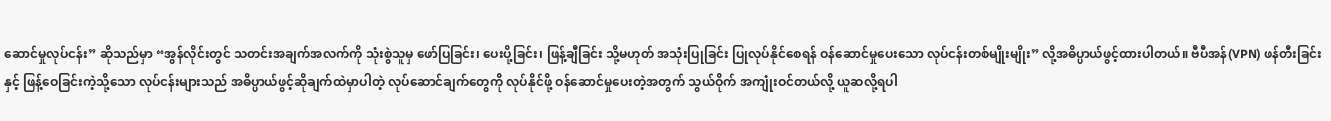ဆောင်မှုလုပ်ငန်း” ဆိုသည်မှာ “အွန်လိုင်းတွင် သတင်းအချက်အလက်ကို သုံးစွဲသူမှ ဖော်ပြခြင်း၊ ပေးပို့ခြင်း၊ ဖြန့်ချီခြင်း သို့မဟုတ် အသုံးပြုခြင်း ပြုလုပ်နိုင်စေရန် ဝန်ဆောင်မှုပေးသော လုပ်ငန်းတစ်မျိုးမျိုး” လို့အဓိပ္ပာယ်ဖွင့်ထားပါတယ်။ ဗီပီအန်(VPN) ဖန်တီးခြင်းနှင့် ဖြန့်ဝေခြင်းကဲ့သို့သော လုပ်ငန်းများသည် အဓိပ္ပာယ်ဖွင့်ဆိုချက်ထဲမှာပါတဲ့ လုပ်ဆောင်ချက်တွေကို လုပ်နိုင်ဖို့ ဝန်ဆောင်မှုပေးတဲ့အတွက် သွယ်ဝိုက် အကျုံးဝင်တယ်လို့ ယူဆလို့ရပါ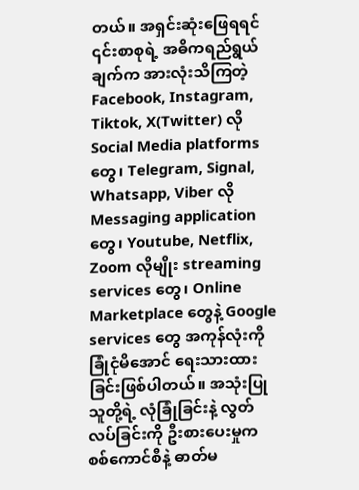တယ်။ အရှင်းဆုံးဖြေရရင် ၎င်းစာစုရဲ့ အဓိကရည်ရွယ်ချက်က အားလုံးသိကြတဲ့ Facebook, Instagram, Tiktok, X(Twitter) လို Social Media platforms တွေ၊ Telegram, Signal, Whatsapp, Viber လို Messaging application တွေ၊ Youtube, Netflix, Zoom လိုမျိုး streaming services တွေ၊ Online Marketplace တွေနဲ့ Google services တွေ အကုန်လုံးကို ခြုံငုံမိအောင် ရေးသားထားခြင်းဖြစ်ပါတယ်။ အသုံးပြုသူတို့ရဲ့ လုံခြုံခြင်းနဲ့ လွတ်လပ်ခြင်းကို ဦးစားပေးမှုက စစ်ကောင်စီနဲ့ ဓာတ်မ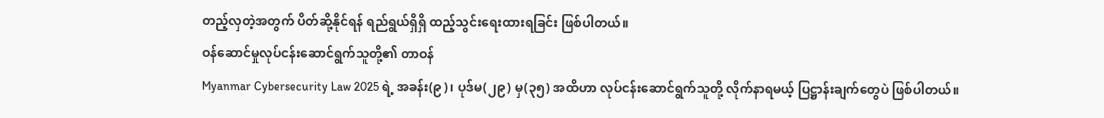တည့်လှတဲ့အတွက် ပိတ်ဆို့နိုင်ရန် ရည်ရွယ်ရှိရှိ ထည့်သွင်းရေးထားရခြင်း ဖြစ်ပါတယ်။
ဝန်ဆောင်မှုလုပ်ငန်းဆောင်ရွက်သူတို့၏ တာဝန်
Myanmar Cybersecurity Law 2025 ရဲ့ အခန်း(၉)၊ ပုဒ်မ(၂၉) မှ(၃၅) အထိဟာ လုပ်ငန်းဆောင်ရွက်သူတို့ လိုက်နာရမယ့် ပြဋ္ဌာန်းချက်တွေပဲ ဖြစ်ပါတယ်။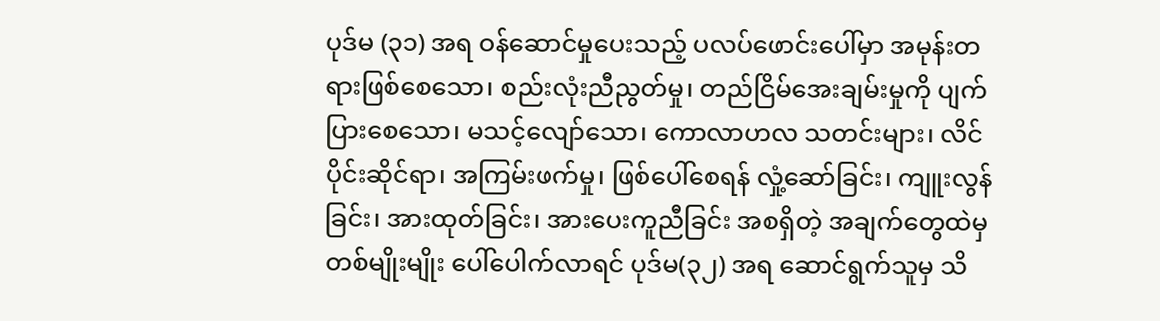ပုဒ်မ (၃၁) အရ ဝန်ဆောင်မှုပေးသည့် ပလပ်ဖောင်းပေါ်မှာ အမုန်းတရားဖြစ်စေသော၊ စည်းလုံးညီညွတ်မှု၊ တည်ငြိမ်အေးချမ်းမှုကို ပျက်ပြားစေသော၊ မသင့်လျော်သော၊ ကောလာဟလ သတင်းများ၊ လိင်ပိုင်းဆိုင်ရာ၊ အကြမ်းဖက်မှု၊ ဖြစ်ပေါ်စေရန် လှုံ့ဆော်ခြင်း၊ ကျူးလွန်ခြင်း၊ အားထုတ်ခြင်း၊ အားပေးကူညီခြင်း အစရှိတဲ့ အချက်တွေထဲမှ တစ်မျိုးမျိုး ပေါ်ပေါက်လာရင် ပုဒ်မ(၃၂) အရ ဆောင်ရွက်သူမှ သိ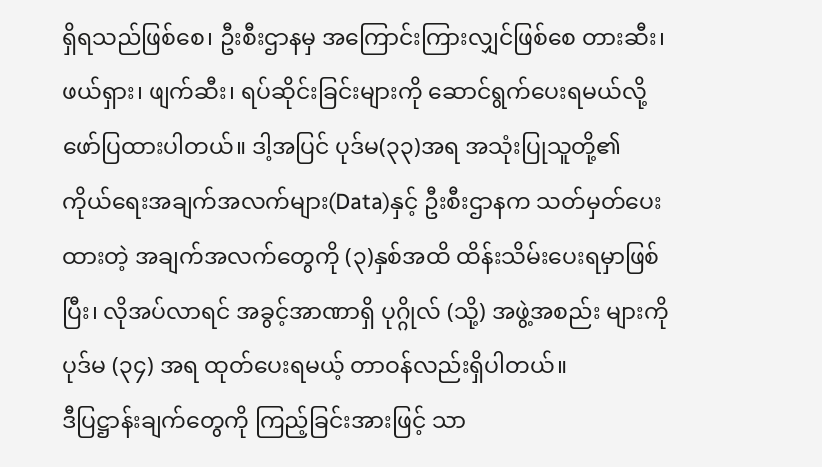ရှိရသည်ဖြစ်စေ၊ ဦးစီးဌာနမှ အကြောင်းကြားလျှင်ဖြစ်စေ တားဆီး၊ ဖယ်ရှား၊ ဖျက်ဆီး၊ ရပ်ဆိုင်းခြင်းများကို ဆောင်ရွက်ပေးရမယ်လို့ ဖော်ပြထားပါတယ်။ ဒါ့အပြင် ပုဒ်မ(၃၃)အရ အသုံးပြုသူတို့၏ ကိုယ်ရေးအချက်အလက်များ(Data)နှင့် ဦးစီးဌာနက သတ်မှတ်ပေးထားတဲ့ အချက်အလက်တွေကို (၃)နှစ်အထိ ထိန်းသိမ်းပေးရမှာဖြစ်ပြီး၊ လိုအပ်လာရင် အခွင့်အာဏာရှိ ပုဂ္ဂိုလ် (သို့) အဖွဲ့အစည်း များကို ပုဒ်မ (၃၄) အရ ထုတ်ပေးရမယ့် တာဝန်လည်းရှိပါတယ်။
ဒီပြဋ္ဌာန်းချက်တွေကို ကြည့်ခြင်းအားဖြင့် သာ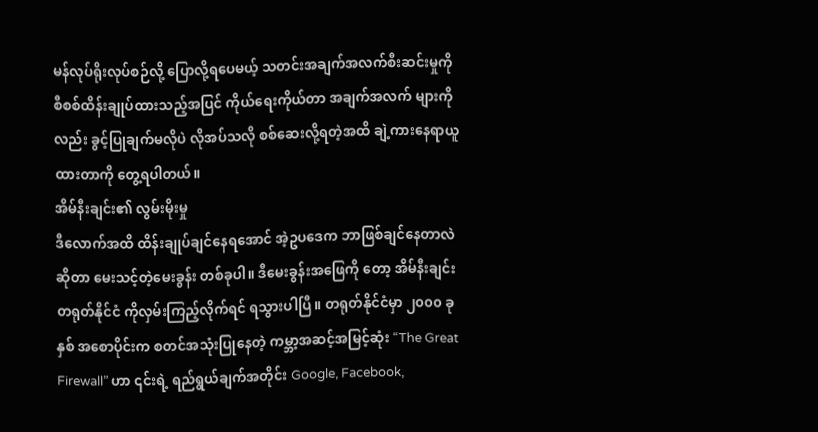မန်လုပ်ရိုးလုပ်စဉ်လို့ ပြောလို့ရပေမယ့် သတင်းအချက်အလက်စီးဆင်းမှုကို စီစစ်ထိန်းချုပ်ထားသည့်အပြင် ကိုယ်ရေးကိုယ်တာ အချက်အလက် များကိုလည်း ခွင့်ပြုချက်မလိုပဲ လိုအပ်သလို စစ်ဆေးလို့ရတဲ့အထိ ချဲ့ကားနေရာယူထားတာကို တွေ့ရပါတယ်။
အိမ်နီးချင်း၏ လွမ်းမိုးမှု
ဒီလောက်အထိ ထိန်းချုပ်ချင်နေရအောင် အဲ့ဥပဒေက ဘာဖြစ်ချင်နေတာလဲ ဆိုတာ မေးသင့်တဲ့မေးခွန်း တစ်ခုပါ။ ဒီမေးခွန်းအဖြေကို တော့ အိမ်နီးချင်း တရုတ်နိုင်ငံ ကိုလှမ်းကြည့်လိုက်ရင် ရသွားပါပြီ။ တရုတ်နိုင်ငံမှာ ၂၀၀၀ ခုနှစ် အစောပိုင်းက စတင်အသုံးပြုနေတဲ့ ကမ္ဘာ့အဆင့်အမြင့်ဆုံး “The Great Firewall” ဟာ ၎င်းရဲ့ ရည်ရွယ်ချက်အတိုင်း Google, Facebook,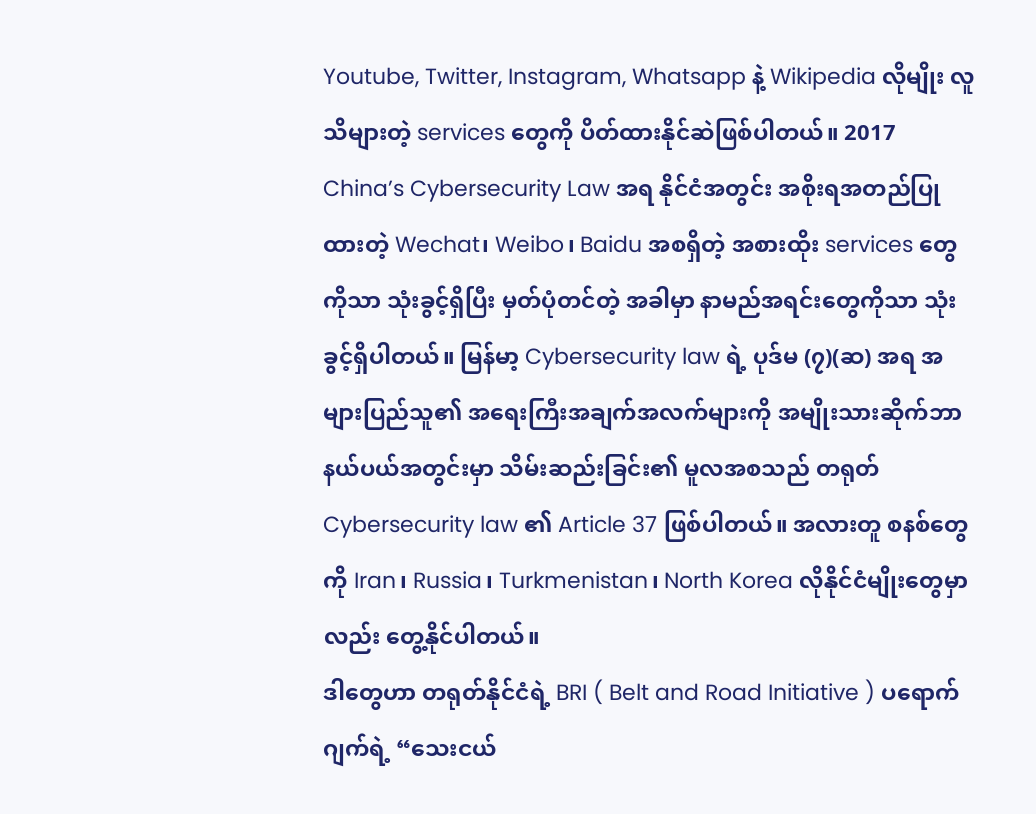Youtube, Twitter, Instagram, Whatsapp နဲ့ Wikipedia လိုမျိုး လူသိများတဲ့ services တွေကို ပိတ်ထားနိုင်ဆဲဖြစ်ပါတယ်။ 2017 China’s Cybersecurity Law အရ နိုင်ငံအတွင်း အစိုးရအတည်ပြုထားတဲ့ Wechat၊ Weibo၊ Baidu အစရှိတဲ့ အစားထိုး services တွေကိုသာ သုံးခွင့်ရှိပြီး မှတ်ပုံတင်တဲ့ အခါမှာ နာမည်အရင်းတွေကိုသာ သုံးခွင့်ရှိပါတယ်။ မြန်မာ့ Cybersecurity law ရဲ့ ပုဒ်မ (၇)(ဆ) အရ အများပြည်သူ၏ အရေးကြီးအချက်အလက်များကို အမျိုးသားဆိုက်ဘာနယ်ပယ်အတွင်းမှာ သိမ်းဆည်းခြင်း၏ မူလအစသည် တရုတ် Cybersecurity law ၏ Article 37 ဖြစ်ပါတယ်။ အလားတူ စနစ်တွေကို Iran၊ Russia၊ Turkmenistan၊ North Korea လိုနိုင်ငံမျိုးတွေမှာလည်း တွေ့နိုင်ပါတယ်။
ဒါတွေဟာ တရုတ်နိုင်ငံရဲ့ BRI ( Belt and Road Initiative ) ပရောက်ဂျက်ရဲ့ “သေးငယ်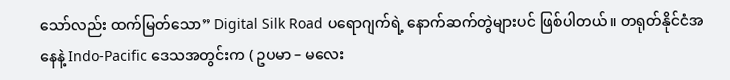သော်လည်း ထက်မြတ်သော” Digital Silk Road ပရောဂျက်ရဲ့ နောက်ဆက်တွဲများပင် ဖြစ်ပါတယ်။ တရုတ်နိုင်ငံအနေနဲ့ Indo-Pacific ဒေသအတွင်းက ( ဥပမာ – မလေး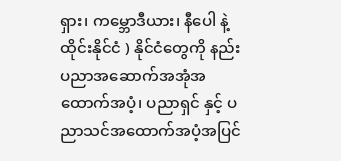ရှား၊ ကမ္ဘောဒီယား၊ နီပေါ နဲ့ ထိုင်းနိုင်ငံ ) နိုင်ငံတွေကို နည်းပညာအဆောက်အအုံအထောက်အပံ့၊ ပညာရှင် နှင့် ပညာသင်အထောက်အပံ့အပြင်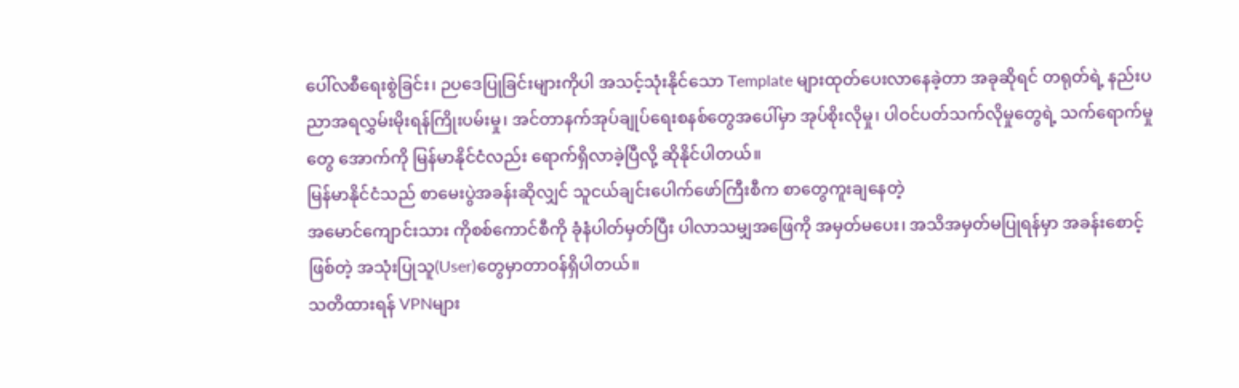ပေါ်လစီရေးစွဲခြင်း၊ ဉပဒေပြုခြင်းများကိုပါ အသင့်သုံးနိုင်သော Template များထုတ်ပေးလာနေခဲ့တာ အခုဆိုရင် တရုတ်ရဲ့ နည်းပညာအရလွှမ်းမိုးရန်ကြိုးပမ်းမှု၊ အင်တာနက်အုပ်ချုပ်ရေးစနစ်တွေအပေါ်မှာ အုပ်စိုးလိုမှု၊ ပါဝင်ပတ်သက်လိုမှုတွေရဲ့ သက်ရောက်မှုတွေ အောက်ကို မြန်မာနိုင်ငံလည်း ရောက်ရှိလာခဲ့ပြီလို့ ဆိုနိုင်ပါတယ်။
မြန်မာနိုင်ငံသည် စာမေးပွဲအခန်းဆိုလျှင် သူငယ်ချင်းပေါက်ဖော်ကြီးစီက စာတွေကူးချနေတဲ့
အမောင်ကျောင်းသား ကိုစစ်ကောင်စီကို ခုံနံပါတ်မှတ်ပြီး ပါလာသမျှအဖြေကို အမှတ်မပေး၊ အသိအမှတ်မပြုရန်မှာ အခန်းစောင့်ဖြစ်တဲ့ အသုံးပြုသူ(User)တွေမှာတာဝန်ရှိပါတယ်။
သတိထားရန် VPNများ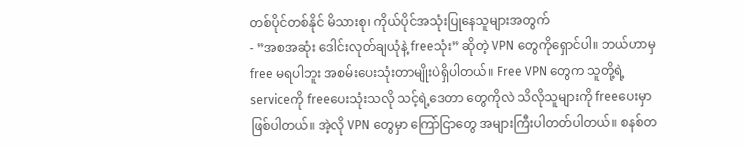တစ်ပိုင်တစ်နိုင် မိသားစု၊ ကိုယ်ပိုင်အသုံးပြုနေသူများအတွက်
- ”အစအဆုံး ဒေါင်းလုတ်ချယုံနဲ့ freeသုံး” ဆိုတဲ့ VPN တွေကိုရှောင်ပါ။ ဘယ်ဟာမှ free မရပါဘူး အစမ်းပေးသုံးတာမျိုးပဲရှိပါတယ်။ Free VPN တွေက သူတို့ရဲ့serviceကို freeပေးသုံးသလို သင့်ရဲ့ဒေတာ တွေကိုလဲ သိလိုသူများကို freeပေးမှာ ဖြစ်ပါတယ်။ အဲ့လို VPN တွေမှာ ကြော်ငြာတွေ အများကြီးပါတတ်ပါတယ်။ စနစ်တ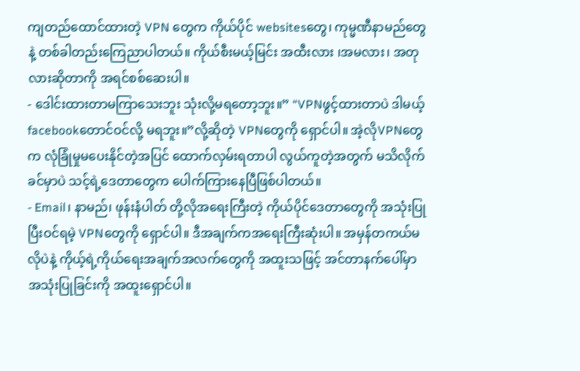ကျတည်ထောင်ထားတဲ့ VPN တွေက ကိုယ်ပိုင် websitesတွေ၊ ကုမ္မဏီနာမည်တွေနဲ့ တစ်ခါတည်းကြေညာပါတယ်။ ကိုယ်စီးမယ့်မြင်း အထီးလား ၊အမလား၊ အတုလားဆိုတာကို အရင်စစ်ဆေးပါ။
- ဒေါင်းထားတာမကြာသေးဘူး သုံးလို့မရတော့ဘူး။” “VPNဖွင့်ထားတာပဲ ဒါမယ့်facebookတောင်ဝင်လို့ မရဘူး။”လို့ဆိုတဲ့ VPNတွေကို ရှောင်ပါ။ အဲ့လိုVPNတွေက လုံခြုံမှုမပေးနိုင်တဲ့အပြင် ထောက်လှမ်းရတာပါ လွယ်ကူတဲ့အတွက် မသိလိုက်ခင်မှာပဲ သင့်ရဲ့ဒေတာတွေက ပေါက်ကြားနေပြီဖြစ်ပါတယ်။
- Email၊ နာမည်၊ ဖုန်းနံပါတ် တို့လိုအရေးကြီးတဲ့ ကိုယ်ပိုင်ဒေတာတွေကို အသုံးပြုပြီးဝင်ရမဲ့ VPNတွေကို ရှောင်ပါ။ ဒီအချက်ကအရေးကြီးဆုံးပါ။ အမှန်တကယ်မလိုပဲနဲ့ ကိုယ့်ရဲ့ကိုယ်ရေးအချက်အလက်တွေကို အထူးသဖြင့် အင်တာနက်ပေါ်မှာ အသုံးပြုခြင်းကို အထူးရှောင်ပါ။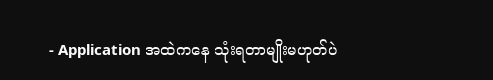- Application အထဲကနေ သုံးရတာမျိုးမဟုတ်ပဲ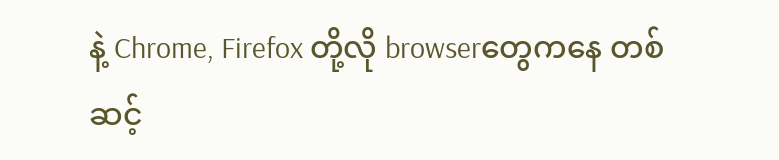နဲ့ Chrome, Firefox တို့လို browserတွေကနေ တစ်ဆင့်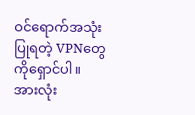ဝင်ရောက်အသုံးပြုရတဲ့ VPNတွေကိုရှောင်ပါ။
အားလုံး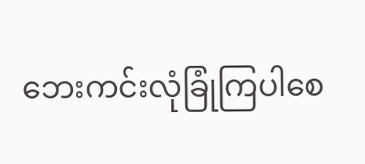ဘေးကင်းလုံခြုံကြပါစေ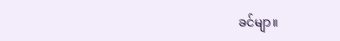ခင်မျာ။